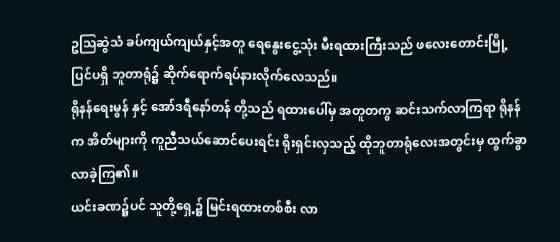ဥသြဆွဲသံ ခပ်ကျယ်ကျယ်နှင့်အတူ ရေနွေးငွေ့သုံး မီးရထားကြီးသည် ဖလေးတောင်းမြို့ ပြင်ပရှိ ဘူတာရုံ၌ ဆိုက်ရောက်ရပ်နားလိုက်လေသည်။
ရိုနန်ရေးမွန် နှင့် အော်ဒရီနော်တန် တို့သည် ရထားပေါ်မှ အတူတကွ ဆင်းသက်လာကြရာ ရိုနန်က အိတ်များကို ကူညီသယ်ဆောင်ပေးရင်း ရိုးရှင်းလှသည့် ထိုဘူတာရုံလေးအတွင်းမှ ထွက်ခွာလာခဲ့ကြ၏။
ယင်းခဏ၌ပင် သူတို့ရှေ့၌ မြင်းရထားတစ်စီး လာ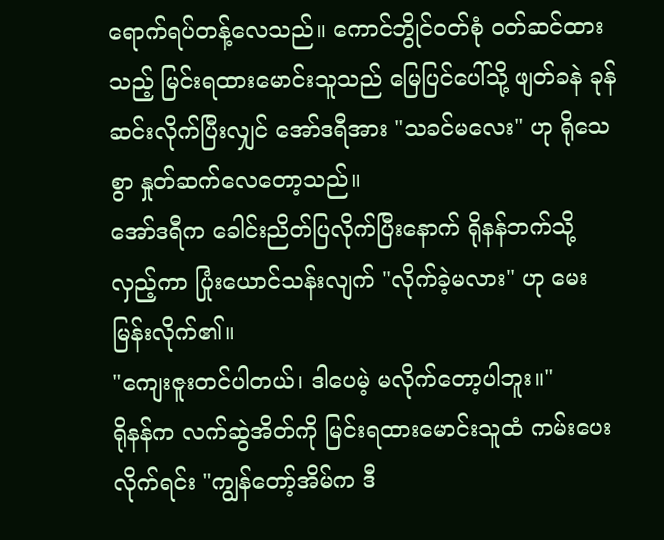ရောက်ရပ်တန့်လေသည်။ ကောင်ဘွိုင်ဝတ်စုံ ဝတ်ဆင်ထားသည့် မြင်းရထားမောင်းသူသည် မြေပြင်ပေါ်သို့ ဖျတ်ခနဲ ခုန်ဆင်းလိုက်ပြီးလျှင် အော်ဒရီအား "သခင်မလေး" ဟု ရိုသေစွာ နှုတ်ဆက်လေတော့သည်။
အော်ဒရီက ခေါင်းညိတ်ပြလိုက်ပြီးနောက် ရိုနန်ဘက်သို့ လှည့်ကာ ပြုံးယောင်သန်းလျက် "လိုက်ခဲ့မလား" ဟု မေးမြန်းလိုက်၏။
"ကျေးဇူးတင်ပါတယ်၊ ဒါပေမဲ့ မလိုက်တော့ပါဘူး။"
ရိုနန်က လက်ဆွဲအိတ်ကို မြင်းရထားမောင်းသူထံ ကမ်းပေးလိုက်ရင်း "ကျွန်တော့်အိမ်က ဒီ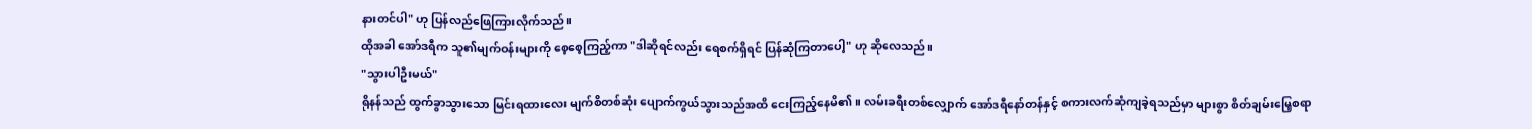နားတင်ပါ" ဟု ပြန်လည်ဖြေကြားလိုက်သည်။
ထိုအခါ အော်ဒရီက သူ၏မျက်ဝန်းများကို စေ့စေ့ကြည့်ကာ "ဒါဆိုရင်လည်း ရေစက်ရှိရင် ပြန်ဆုံကြတာပေါ့" ဟု ဆိုလေသည်။
"သွားပါဦးမယ်"
ရိုနန်သည် ထွက်ခွာသွားသော မြင်းရထားလေး မျက်စိတစ်ဆုံး ပျောက်ကွယ်သွားသည်အထိ ငေးကြည့်နေမိ၏။ လမ်းခရီးတစ်လျှောက် အော်ဒရီနော်တန်နှင့် စကားလက်ဆုံကျခဲ့ရသည်မှာ များစွာ စိတ်ချမ်းမြေ့စရာ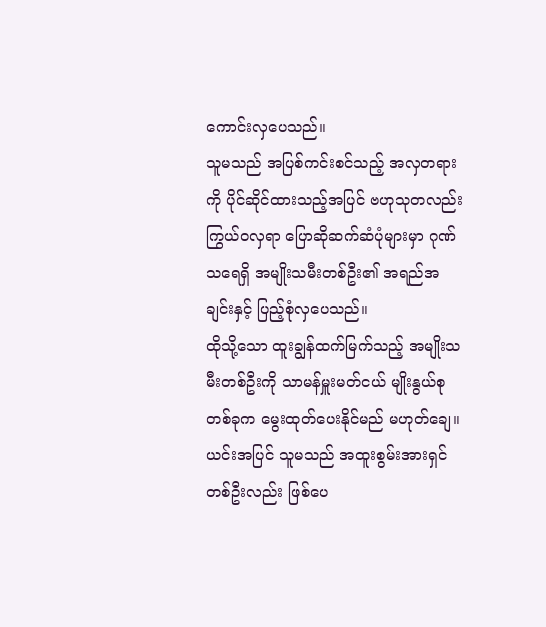ကောင်းလှပေသည်။
သူမသည် အပြစ်ကင်းစင်သည့် အလှတရားကို ပိုင်ဆိုင်ထားသည့်အပြင် ဗဟုသုတလည်း ကြွယ်ဝလှရာ ပြောဆိုဆက်ဆံပုံများမှာ ဂုဏ်သရေရှိ အမျိုးသမီးတစ်ဦး၏ အရည်အချင်းနှင့် ပြည့်စုံလှပေသည်။
ထိုသို့သော ထူးချွန်ထက်မြက်သည့် အမျိုးသမီးတစ်ဦးကို သာမန်မှူးမတ်ငယ် မျိုးနွယ်စုတစ်ခုက မွေးထုတ်ပေးနိုင်မည် မဟုတ်ချေ။ ယင်းအပြင် သူမသည် အထူးစွမ်းအားရှင် တစ်ဦးလည်း ဖြစ်ပေ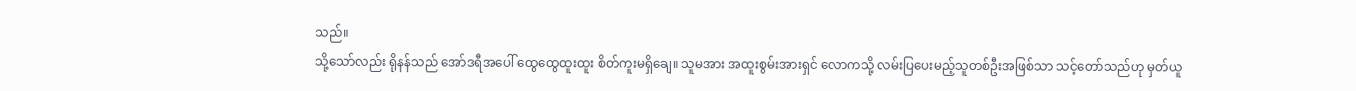သည်။
သို့သော်လည်း ရိုနန်သည် အော်ဒရီအပေါ် ထွေထွေထူးထူး စိတ်ကူးမရှိချေ။ သူမအား အထူးစွမ်းအားရှင် လောကသို့ လမ်းပြပေးမည့်သူတစ်ဦးအဖြစ်သာ သင့်တော်သည်ဟု မှတ်ယူ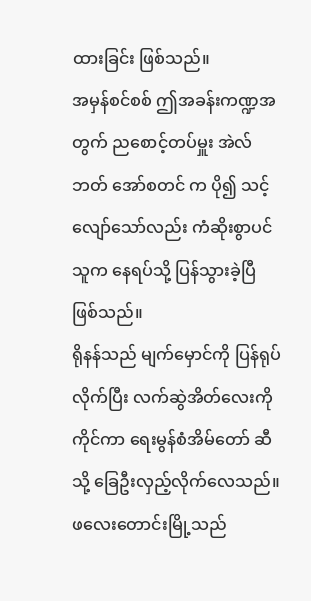ထားခြင်း ဖြစ်သည်။
အမှန်စင်စစ် ဤအခန်းကဏ္ဍအတွက် ညစောင့်တပ်မှူး အဲလ်ဘတ် အော်စတင် က ပို၍ သင့်လျော်သော်လည်း ကံဆိုးစွာပင် သူက နေရပ်သို့ ပြန်သွားခဲ့ပြီ ဖြစ်သည်။
ရိုနန်သည် မျက်မှောင်ကို ပြန်ရုပ်လိုက်ပြီး လက်ဆွဲအိတ်လေးကို ကိုင်ကာ ရေးမွန်စံအိမ်တော် ဆီသို့ ခြေဦးလှည့်လိုက်လေသည်။
ဖလေးတောင်းမြို့သည်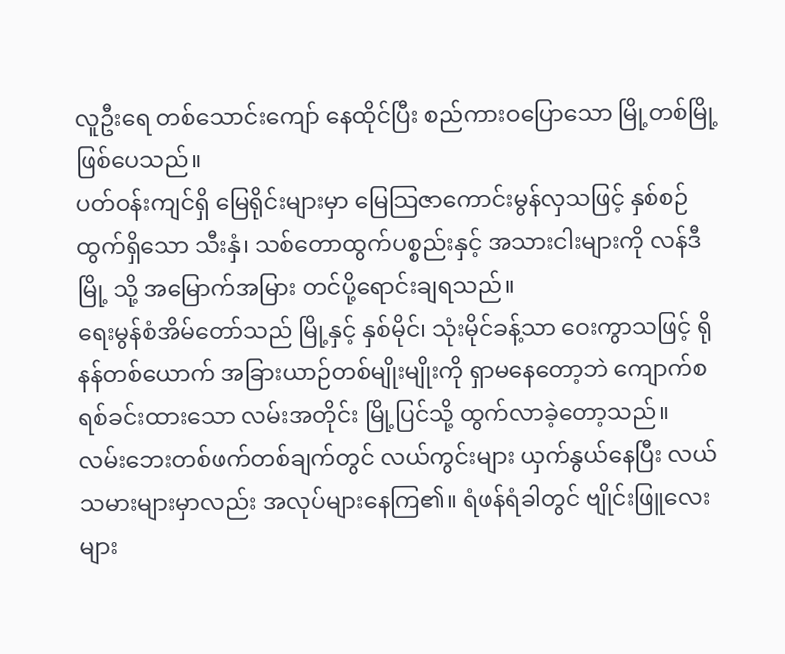လူဦးရေ တစ်သောင်းကျော် နေထိုင်ပြီး စည်ကားဝပြောသော မြို့တစ်မြို့ ဖြစ်ပေသည်။
ပတ်ဝန်းကျင်ရှိ မြေရိုင်းများမှာ မြေသြဇာကောင်းမွန်လှသဖြင့် နှစ်စဉ် ထွက်ရှိသော သီးနှံ၊ သစ်တောထွက်ပစ္စည်းနှင့် အသားငါးများကို လန်ဒီမြို့ သို့ အမြောက်အမြား တင်ပို့ရောင်းချရသည်။
ရေးမွန်စံအိမ်တော်သည် မြို့နှင့် နှစ်မိုင်၊ သုံးမိုင်ခန့်သာ ဝေးကွာသဖြင့် ရိုနန်တစ်ယောက် အခြားယာဉ်တစ်မျိုးမျိုးကို ရှာမနေတော့ဘဲ ကျောက်စရစ်ခင်းထားသော လမ်းအတိုင်း မြို့ပြင်သို့ ထွက်လာခဲ့တော့သည်။
လမ်းဘေးတစ်ဖက်တစ်ချက်တွင် လယ်ကွင်းများ ယှက်နွယ်နေပြီး လယ်သမားများမှာလည်း အလုပ်များနေကြ၏။ ရံဖန်ရံခါတွင် ဗျိုင်းဖြူလေးများ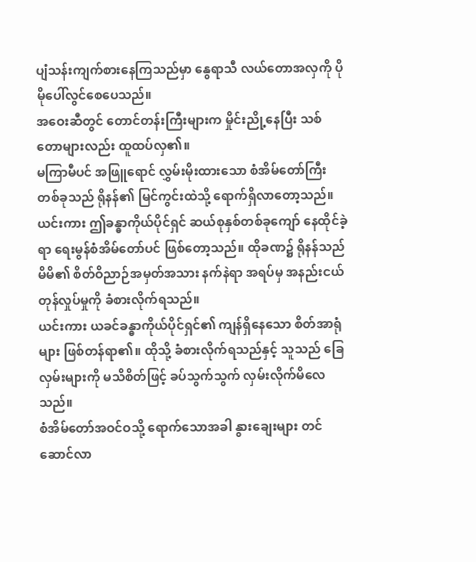ပျံသန်းကျက်စားနေကြသည်မှာ နွေရာသီ လယ်တောအလှကို ပိုမိုပေါ်လွင်စေပေသည်။
အဝေးဆီတွင် တောင်တန်းကြီးများက မှိုင်းညို့နေပြီး သစ်တောများလည်း ထူထပ်လှ၏။
မကြာမီပင် အဖြူရောင် လွှမ်းမိုးထားသော စံအိမ်တော်ကြီးတစ်ခုသည် ရိုနန်၏ မြင်ကွင်းထဲသို့ ရောက်ရှိလာတော့သည်။
ယင်းကား ဤခန္ဓာကိုယ်ပိုင်ရှင် ဆယ်စုနှစ်တစ်ခုကျော် နေထိုင်ခဲ့ရာ ရေးမွန်စံအိမ်တော်ပင် ဖြစ်တော့သည်။ ထိုခဏ၌ ရိုနန်သည် မိမိ၏ စိတ်ဝိညာဉ်အမှတ်အသား နက်နဲရာ အရပ်မှ အနည်းငယ် တုန်လှုပ်မှုကို ခံစားလိုက်ရသည်။
ယင်းကား ယခင်ခန္ဓာကိုယ်ပိုင်ရှင်၏ ကျန်ရှိနေသော စိတ်အာရုံများ ဖြစ်တန်ရာ၏။ ထိုသို့ ခံစားလိုက်ရသည်နှင့် သူသည် ခြေလှမ်းများကို မသိစိတ်ဖြင့် ခပ်သွက်သွက် လှမ်းလိုက်မိလေသည်။
စံအိမ်တော်အဝင်ဝသို့ ရောက်သောအခါ နွားချေးများ တင်ဆောင်လာ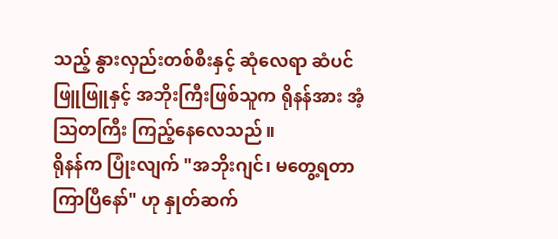သည့် နွားလှည်းတစ်စီးနှင့် ဆုံလေရာ ဆံပင်ဖြူဖြူနှင့် အဘိုးကြီးဖြစ်သူက ရိုနန်အား အံ့သြတကြီး ကြည့်နေလေသည်။
ရိုနန်က ပြုံးလျက် "အဘိုးဂျင်၊ မတွေ့ရတာ ကြာပြီနော်" ဟု နှုတ်ဆက်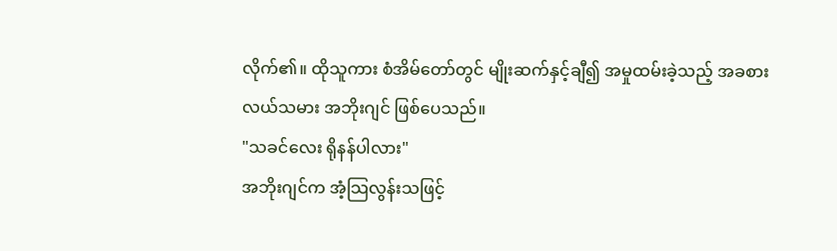လိုက်၏။ ထိုသူကား စံအိမ်တော်တွင် မျိုးဆက်နှင့်ချီ၍ အမှုထမ်းခဲ့သည့် အခစားလယ်သမား အဘိုးဂျင် ဖြစ်ပေသည်။
"သခင်လေး ရိုနန်ပါလား"
အဘိုးဂျင်က အံ့သြလွန်းသဖြင့်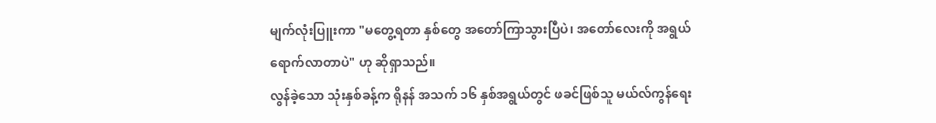မျက်လုံးပြူးကာ "မတွေ့ရတာ နှစ်တွေ အတော်ကြာသွားပြီပဲ၊ အတော်လေးကို အရွယ်ရောက်လာတာပဲ" ဟု ဆိုရှာသည်။
လွန်ခဲ့သော သုံးနှစ်ခန့်က ရိုနန် အသက် ၁၆ နှစ်အရွယ်တွင် ဖခင်ဖြစ်သူ မယ်လ်ကွန်ရေး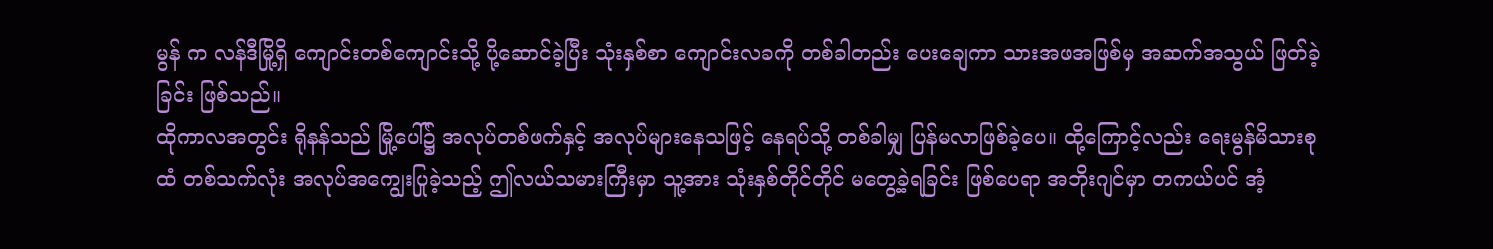မွန် က လန်ဒီမြို့ရှိ ကျောင်းတစ်ကျောင်းသို့ ပို့ဆောင်ခဲ့ပြီး သုံးနှစ်စာ ကျောင်းလခကို တစ်ခါတည်း ပေးချေကာ သားအဖအဖြစ်မှ အဆက်အသွယ် ဖြတ်ခဲ့ခြင်း ဖြစ်သည်။
ထိုကာလအတွင်း ရိုနန်သည် မြို့ပေါ်၌ အလုပ်တစ်ဖက်နှင့် အလုပ်များနေသဖြင့် နေရပ်သို့ တစ်ခါမျှ ပြန်မလာဖြစ်ခဲ့ပေ။ ထို့ကြောင့်လည်း ရေးမွန်မိသားစုထံ တစ်သက်လုံး အလုပ်အကျွေးပြုခဲ့သည့် ဤလယ်သမားကြီးမှာ သူ့အား သုံးနှစ်တိုင်တိုင် မတွေ့ခဲ့ရခြင်း ဖြစ်ပေရာ အဘိုးဂျင်မှာ တကယ်ပင် အံ့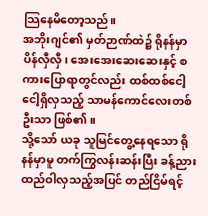သြနေမိတော့သည်။
အဘိုးဂျင်၏ မှတ်ဉာဏ်ထဲ၌ ရိုနန်မှာ ပိန်လှီလှီ၊ အေးအေးဆေးဆေးနှင့် စကားပြောရာတွင်လည်း ထစ်ထစ်ငေါ့ငေါ့ရှိလှသည့် သာမန်ကောင်လေးတစ်ဦးသာ ဖြစ်၏။
သို့သော် ယခု သူမြင်တွေ့နေရသော ရိုနန်မှာမူ တက်ကြွလန်းဆန်းပြီး ခန့်ညားထည်ဝါလှသည့်အပြင် တည်ငြိမ်ရင့်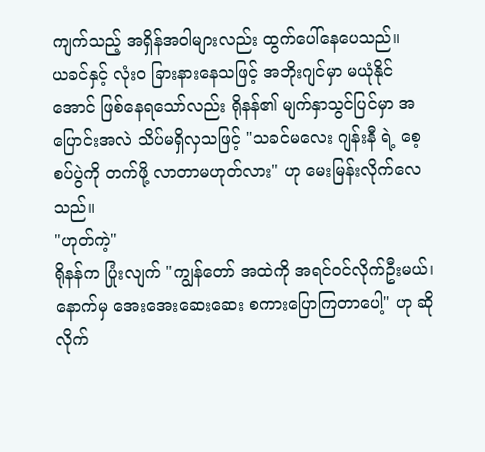ကျက်သည့် အရှိန်အဝါများလည်း ထွက်ပေါ်နေပေသည်။
ယခင်နှင့် လုံးဝ ခြားနားနေသဖြင့် အဘိုးဂျင်မှာ မယုံနိုင်အောင် ဖြစ်နေရသော်လည်း ရိုနန်၏ မျက်နှာသွင်ပြင်မှာ အပြောင်းအလဲ သိပ်မရှိလှသဖြင့် "သခင်မလေး ဂျန်းနီ ရဲ့ စေ့စပ်ပွဲကို တက်ဖို့ လာတာမဟုတ်လား" ဟု မေးမြန်းလိုက်လေသည်။
"ဟုတ်ကဲ့"
ရိုနန်က ပြုံးလျက် "ကျွန်တော် အထဲကို အရင်ဝင်လိုက်ဦးမယ်၊ နောက်မှ အေးအေးဆေးဆေး စကားပြောကြတာပေါ့" ဟု ဆိုလိုက်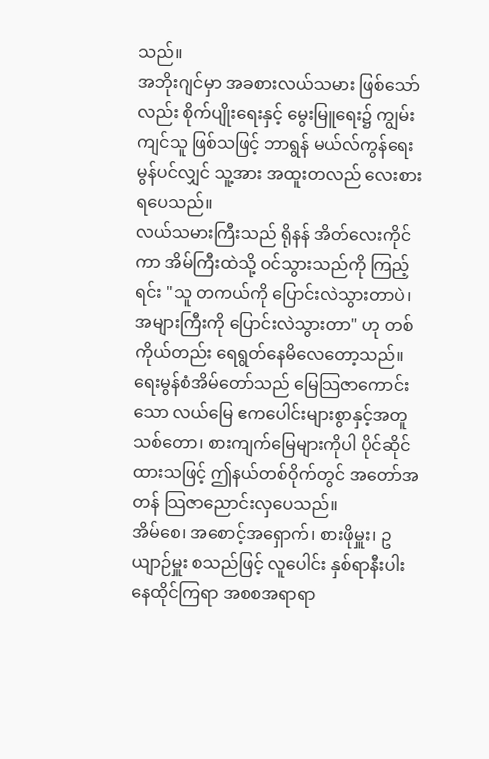သည်။
အဘိုးဂျင်မှာ အခစားလယ်သမား ဖြစ်သော်လည်း စိုက်ပျိုးရေးနှင့် မွေးမြူရေး၌ ကျွမ်းကျင်သူ ဖြစ်သဖြင့် ဘာရွန် မယ်လ်ကွန်ရေးမွန်ပင်လျှင် သူ့အား အထူးတလည် လေးစားရပေသည်။
လယ်သမားကြီးသည် ရိုနန် အိတ်လေးကိုင်ကာ အိမ်ကြီးထဲသို့ ဝင်သွားသည်ကို ကြည့်ရင်း "သူ တကယ်ကို ပြောင်းလဲသွားတာပဲ၊ အများကြီးကို ပြောင်းလဲသွားတာ" ဟု တစ်ကိုယ်တည်း ရေရွတ်နေမိလေတော့သည်။
ရေးမွန်စံအိမ်တော်သည် မြေသြဇာကောင်းသော လယ်မြေ ဧကပေါင်းများစွာနှင့်အတူ သစ်တော၊ စားကျက်မြေများကိုပါ ပိုင်ဆိုင်ထားသဖြင့် ဤနယ်တစ်ဝိုက်တွင် အတော်အတန် သြဇာညောင်းလှပေသည်။
အိမ်စေ၊ အစောင့်အရှောက်၊ စားဖိုမှူး၊ ဥယျာဉ်မှူး စသည်ဖြင့် လူပေါင်း နှစ်ရာနီးပါး နေထိုင်ကြရာ အစစအရာရာ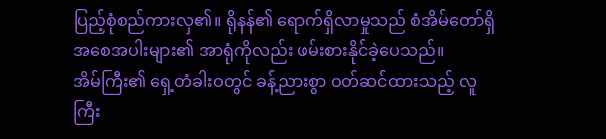ပြည့်စုံစည်ကားလှ၏။ ရိုနန်၏ ရောက်ရှိလာမှုသည် စံအိမ်တော်ရှိ အစေအပါးများ၏ အာရုံကိုလည်း ဖမ်းစားနိုင်ခဲ့ပေသည်။
အိမ်ကြီး၏ ရှေ့တံခါးဝတွင် ခန့်ညားစွာ ဝတ်ဆင်ထားသည့် လူကြီး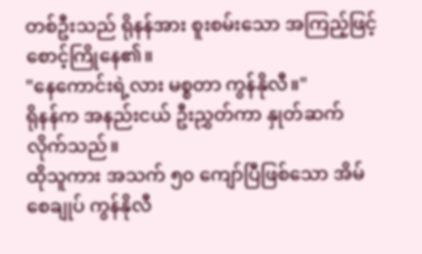တစ်ဦးသည် ရိုနန်အား စူးစမ်းသော အကြည့်ဖြင့် စောင့်ကြိုနေ၏။
"နေကောင်းရဲ့လား မစ္စတာ ကွန်နိုလီ။"
ရိုနန်က အနည်းငယ် ဦးညွှတ်ကာ နှုတ်ဆက်လိုက်သည်။
ထိုသူကား အသက် ၅၀ ကျော်ပြီဖြစ်သော အိမ်စေချုပ် ကွန်နိုလီ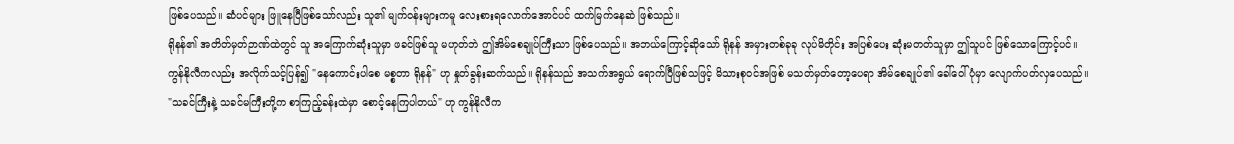ဖြစ်ပေသည်။ ဆံပင်များ ဖြူနေပြီဖြစ်သော်လည်း သူ၏ မျက်ဝန်းများကမူ လေးစားရလောက်အောင်ပင် ထက်မြက်နေဆဲ ဖြစ်သည်။
ရိုနန်၏ အတိတ်မှတ်ဉာဏ်ထဲတွင် သူ အကြောက်ဆုံးသူမှာ ဖခင်ဖြစ်သူ မဟုတ်ဘဲ ဤအိမ်စေချုပ်ကြီးသာ ဖြစ်ပေသည်။ အဘယ်ကြောင့်ဆိုသော် ရိုနန် အမှားတစ်ခုခု လုပ်မိတိုင်း အပြစ်ပေး ဆုံးမတတ်သူမှာ ဤသူပင် ဖြစ်သောကြောင့်ပင်။
ကွန်နိုလီကလည်း အလိုက်သင့်ပြန်၍ "နေကောင်းပါစေ မစ္စတာ ရိုနန်" ဟု နှုတ်ခွန်းဆက်သည်။ ရိုနန်သည် အသက်အရွယ် ရောက်ပြီဖြစ်သဖြင့် မိသားစုဝင်အဖြစ် မသတ်မှတ်တော့ပေရာ အိမ်စေချုပ်၏ ခေါ်ဝေါ်ပုံမှာ လျောက်ပတ်လှပေသည်။
"သခင်ကြီးနဲ့ သခင်မကြီးတို့က စာကြည့်ခန်းထဲမှာ စောင့်နေကြပါတယ်" ဟု ကွန်နိုလီက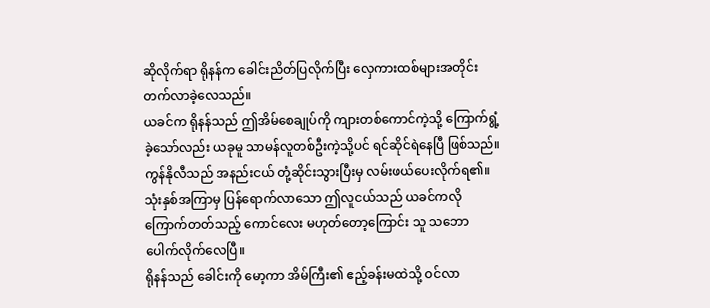ဆိုလိုက်ရာ ရိုနန်က ခေါင်းညိတ်ပြလိုက်ပြီး လှေကားထစ်များအတိုင်း တက်လာခဲ့လေသည်။
ယခင်က ရိုနန်သည် ဤအိမ်စေချုပ်ကို ကျားတစ်ကောင်ကဲ့သို့ ကြောက်ရွံ့ခဲ့သော်လည်း ယခုမူ သာမန်လူတစ်ဦးကဲ့သို့ပင် ရင်ဆိုင်ရဲနေပြီ ဖြစ်သည်။
ကွန်နိုလီသည် အနည်းငယ် တုံ့ဆိုင်းသွားပြီးမှ လမ်းဖယ်ပေးလိုက်ရ၏။ သုံးနှစ်အကြာမှ ပြန်ရောက်လာသော ဤလူငယ်သည် ယခင်ကလို ကြောက်တတ်သည့် ကောင်လေး မဟုတ်တော့ကြောင်း သူ သဘောပေါက်လိုက်လေပြီ။
ရိုနန်သည် ခေါင်းကို မော့ကာ အိမ်ကြီး၏ ဧည့်ခန်းမထဲသို့ ဝင်လာ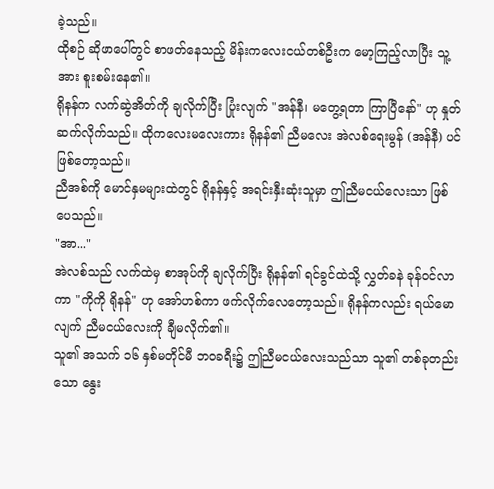ခဲ့သည်။
ထိုစဉ် ဆိုဖာပေါ်တွင် စာဖတ်နေသည့် မိန်းကလေးငယ်တစ်ဦးက မော့ကြည့်လာပြီး သူ့အား စူးစမ်းနေ၏။
ရိုနန်က လက်ဆွဲအိတ်ကို ချလိုက်ပြီး ပြုံးလျက် "အန်နီ၊ မတွေ့ရတာ ကြာပြီနော်" ဟု နှုတ်ဆက်လိုက်သည်။ ထိုကလေးမလေးကား ရိုနန်၏ ညီမလေး အဲလစ်ရေးမွန် (အန်နီ) ပင် ဖြစ်တော့သည်။
ညီအစ်ကို မောင်နှမများထဲတွင် ရိုနန်နှင့် အရင်းနှီးဆုံးသူမှာ ဤညီမငယ်လေးသာ ဖြစ်ပေသည်။
"အာ..."
အဲလစ်သည် လက်ထဲမှ စာအုပ်ကို ချလိုက်ပြီး ရိုနန်၏ ရင်ခွင်ထဲသို့ လွှတ်ခနဲ ခုန်ဝင်လာကာ "ကိုကို ရိုနန်" ဟု အော်ဟစ်ကာ ဖက်လိုက်လေတော့သည်။ ရိုနန်ကလည်း ရယ်မောလျက် ညီမငယ်လေးကို ချီမလိုက်၏။
သူ၏ အသက် ၁၆ နှစ်မတိုင်မီ ဘဝခရီး၌ ဤညီမငယ်လေးသည်သာ သူ၏ တစ်ခုတည်းသော နွေး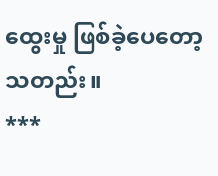ထွေးမှု ဖြစ်ခဲ့ပေတော့သတည်း။
***